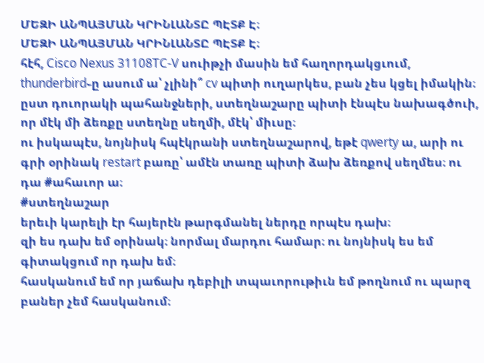ՄԵԶԻ ԱՆՊԱՅՄԱՆ ԿՐԻՆԼԱՆՏԸ ՊԷՏՔ Է։
ՄԵԶԻ ԱՆՊԱՅՄԱՆ ԿՐԻՆԼԱՆՏԸ ՊԷՏՔ Է։
հէհ, Cisco Nexus 31108TC-V սուիթչի մասին եմ հաղորդակցւում, thunderbird֊ը ասում ա՝ չլինի՞ cv պիտի ուղարկես, բան չես կցել իմակին։
ըստ դուորակի պահանջների, ստեղնաշարը պիտի էնպէս նախագծուի, որ մէկ մի ձեռքը ստեղնը սեղմի, մէկ՝ միւսը։
ու իսկապէս, նոյնիսկ հպէկրանի ստեղնաշարով, եթէ qwerty ա, արի ու գրի օրինակ restart բառը՝ ամէն տառը պիտի ձախ ձեռքով սեղմես։ ու դա #ահաւոր ա։
#ստեղնաշար
երեւի կարելի էր հայերէն թարգմանել ներդը որպէս դախ։
զի ես դախ եմ օրինակ։ նորմալ մարդու համար։ ու նոյնիսկ ես եմ գիտակցում որ դախ եմ։
հասկանում եմ որ յաճախ դեբիլի տպաւորութիւն եմ թողնում ու պարզ բաներ չեմ հասկանում։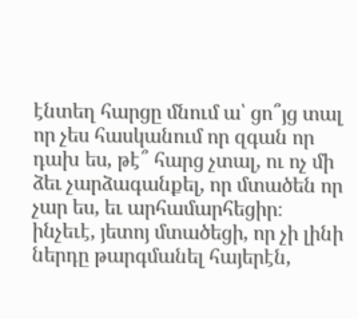էնտեղ հարցը մնում ա՝ ցո՞յց տալ որ չես հասկանում որ զգան որ դախ ես, թէ՞ հարց չտալ, ու ոչ մի ձեւ չարձագանքել, որ մտածեն որ չար ես, եւ արհամարհեցիր։
ինչեւէ, յետոյ մտածեցի, որ չի լինի ներդը թարգմանել հայերէն,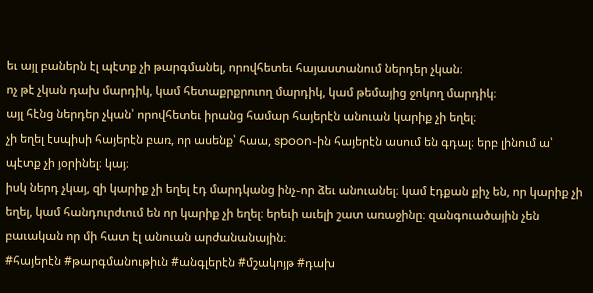եւ այլ բաներն էլ պէտք չի թարգմանել, որովհետեւ հայաստանում ներդեր չկան։
ոչ թէ չկան դախ մարդիկ, կամ հետաքրքրուող մարդիկ, կամ թեմայից ջոկող մարդիկ։
այլ հէնց ներդեր չկան՝ որովհետեւ իրանց համար հայերէն անուան կարիք չի եղել։
չի եղել էսպիսի հայերէն բառ, որ ասենք՝ հաա, spoon֊ին հայերէն ասում են գդալ։ երբ լինում ա՝ պէտք չի յօրինել։ կայ։
իսկ ներդ չկայ, զի կարիք չի եղել էդ մարդկանց ինչ֊որ ձեւ անուանել։ կամ էդքան քիչ են, որ կարիք չի եղել, կամ հանդուրժւում են որ կարիք չի եղել։ երեւի աւելի շատ առաջինը։ զանգուածային չեն բաւական որ մի հատ էլ անուան արժանանային։
#հայերէն #թարգմանութիւն #անգլերէն #մշակոյթ #դախ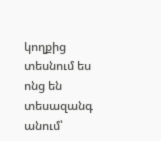կողքից տեսնում ես ոնց են տեսազանգ անում՝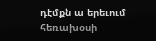դէմքն ա երեւում հեռախօսի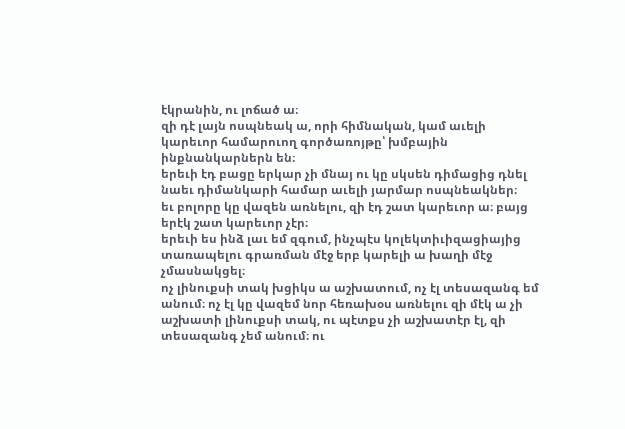էկրանին, ու լոճած ա։
զի դէ լայն ոսպնեակ ա, որի հիմնական, կամ աւելի կարեւոր համարուող գործառոյթը՝ խմբային ինքնանկարներն են։
երեւի էդ բացը երկար չի մնայ ու կը սկսեն դիմացից դնել նաեւ դիմանկարի համար աւելի յարմար ոսպնեակներ։
եւ բոլորը կը վազեն առնելու, զի էդ շատ կարեւոր ա։ բայց երէկ շատ կարեւոր չէր։
երեւի ես ինձ լաւ եմ զգում, ինչպէս կոլեկտիւիզացիայից տառապելու գրառման մէջ երբ կարելի ա խաղի մէջ չմասնակցել։
ոչ լինուքսի տակ խցիկս ա աշխատում, ոչ էլ տեսազանգ եմ անում։ ոչ էլ կը վազեմ նոր հեռախօս առնելու զի մէկ ա չի աշխատի լինուքսի տակ, ու պէտքս չի աշխատէր էլ, զի տեսազանգ չեմ անում։ ու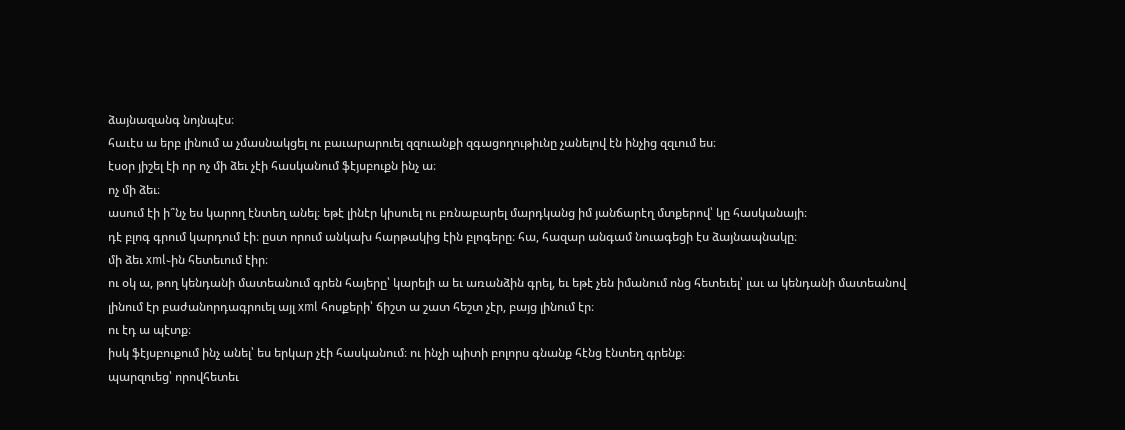ձայնազանգ նոյնպէս։
հաւէս ա երբ լինում ա չմասնակցել ու բաւարարուել զզուանքի զգացողութիւնը չանելով էն ինչից զզւում ես։
էսօր յիշել էի որ ոչ մի ձեւ չէի հասկանում ֆէյսբուքն ինչ ա։
ոչ մի ձեւ։
ասում էի ի՞նչ ես կարող էնտեղ անել։ եթէ լինէր կիսուել ու բռնաբարել մարդկանց իմ յանճարէղ մտքերով՝ կը հասկանայի։
դէ բլոգ գրում կարդում էի։ ըստ որում անկախ հարթակից էին բլոգերը։ հա, հազար անգամ նուագեցի էս ձայնապնակը։
մի ձեւ xml֊ին հետեւում էիր։
ու օկ ա, թող կենդանի մատեանում գրեն հայերը՝ կարելի ա եւ առանձին գրել, եւ եթէ չեն իմանում ոնց հետեւել՝ լաւ ա կենդանի մատեանով լինում էր բաժանորդագրուել այլ xml հոսքերի՝ ճիշտ ա շատ հեշտ չէր, բայց լինում էր։
ու էդ ա պէտք։
իսկ ֆէյսբուքում ինչ անել՝ ես երկար չէի հասկանում։ ու ինչի պիտի բոլորս գնանք հէնց էնտեղ գրենք։
պարզուեց՝ որովհետեւ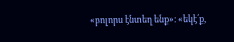«բոլորս էնտեղ ենք»։ «եկէ՛ք,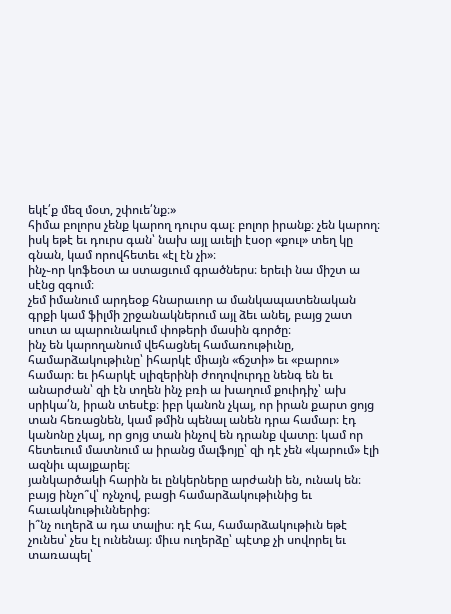եկէ՛ք մեզ մօտ, շփուե՛նք։»
հիմա բոլորս չենք կարող դուրս գալ։ բոլոր իրանք։ չեն կարող։
իսկ եթէ եւ դուրս գան՝ նախ այլ աւելի էսօր «քուլ» տեղ կը գնան, կամ որովհետեւ «էլ էն չի»։
ինչ֊որ կոֆեօտ ա ստացւում գրածներս։ երեւի նա միշտ ա սէնց զգում։
չեմ իմանում արդեօք հնարաւոր ա մանկապատենական գրքի կամ ֆիլմի շրջանակներում այլ ձեւ անել, բայց շատ սուտ ա պարունակում փոթերի մասին գործը։
ինչ են կարողանում վեհացնել համառութիւնը, համարձակութիւնը՝ իհարկէ միայն «ճշտի» եւ «բարու» համար։ եւ իհարկէ սլիզերինի ժողովուրդը նենգ են եւ անարժան՝ զի էն տղեն ինչ բռի ա խաղում քուիդիչ՝ ախ սրիկա՛ն, իրան տեսէք։ իբր կանոն չկայ, որ իրան քարտ ցոյց տան հեռացնեն, կամ թմին պենալ անեն դրա համար։ էդ կանոնը չկայ, որ ցոյց տան ինչով են դրանք վատը։ կամ որ հետեւում մատնում ա իրանց մալֆոյը՝ զի դէ չեն «կարում» էլի ազնիւ պայքարել։
յանկարծակի հարին եւ ընկերները արժանի են, ունակ են։ բայց ինչո՞վ՝ ոչնչով, բացի համարձակութիւնից եւ հաւակնութիւններից։
ի՞նչ ուղերձ ա դա տալիս։ դէ հա, համարձակութիւն եթէ չունես՝ չես էլ ունենայ։ միւս ուղերձը՝ պէտք չի սովորել եւ տառապել՝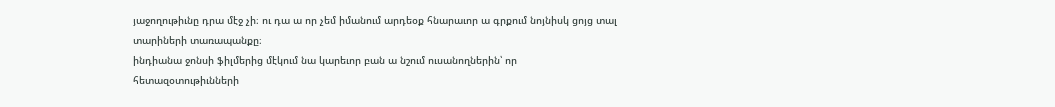յաջողութիւնը դրա մէջ չի։ ու դա ա որ չեմ իմանում արդեօք հնարաւոր ա գրքում նոյնիսկ ցոյց տալ տարիների տառապանքը։
ինդիանա ջոնսի ֆիլմերից մէկում նա կարեւոր բան ա նշում ուսանողներին՝ որ հետազօտութիւնների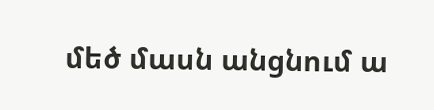մեծ մասն անցնում ա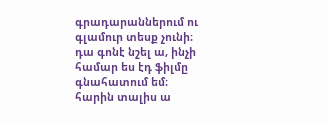գրադարաններում ու գլամուր տեսք չունի։
դա գոնէ նշել ա, ինչի համար ես էդ ֆիլմը գնահատում եմ։
հարին տալիս ա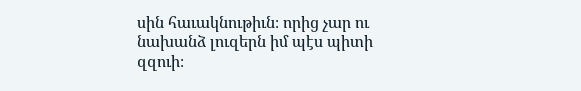սին հաւակնութիւն։ որից չար ու նախանձ լուզերն իմ պէս պիտի զզուի։